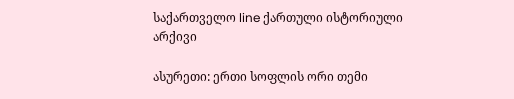საქართველო line ქართული ისტორიული არქივი

ასურეთი: ერთი სოფლის ორი თემი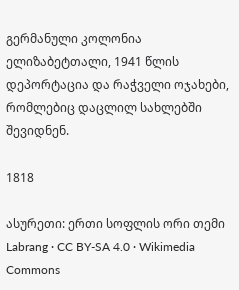გერმანული კოლონია ელიზაბეტთალი, 1941 წლის დეპორტაცია და რაჭველი ოჯახები, რომლებიც დაცლილ სახლებში შევიდნენ.

1818

ასურეთი: ერთი სოფლის ორი თემი
Labrang · CC BY-SA 4.0 · Wikimedia Commons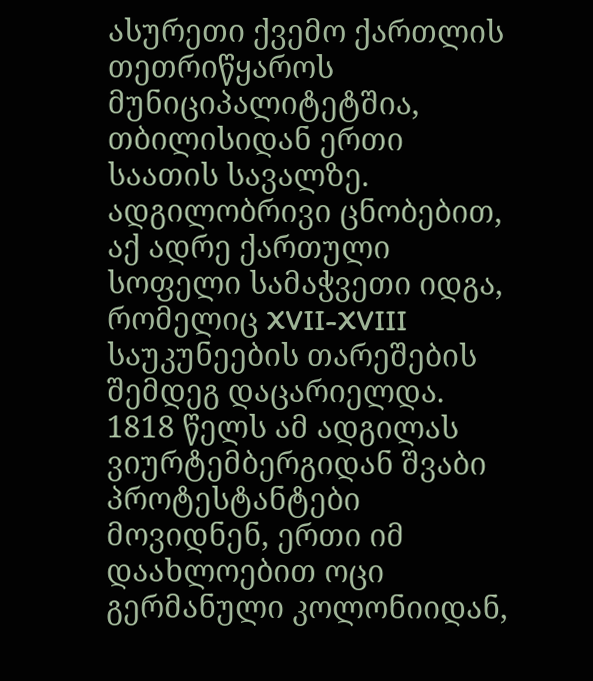ასურეთი ქვემო ქართლის თეთრიწყაროს მუნიციპალიტეტშია, თბილისიდან ერთი საათის სავალზე. ადგილობრივი ცნობებით, აქ ადრე ქართული სოფელი სამაჭვეთი იდგა, რომელიც XVII-XVIII საუკუნეების თარეშების შემდეგ დაცარიელდა. 1818 წელს ამ ადგილას ვიურტემბერგიდან შვაბი პროტესტანტები მოვიდნენ, ერთი იმ დაახლოებით ოცი გერმანული კოლონიიდან,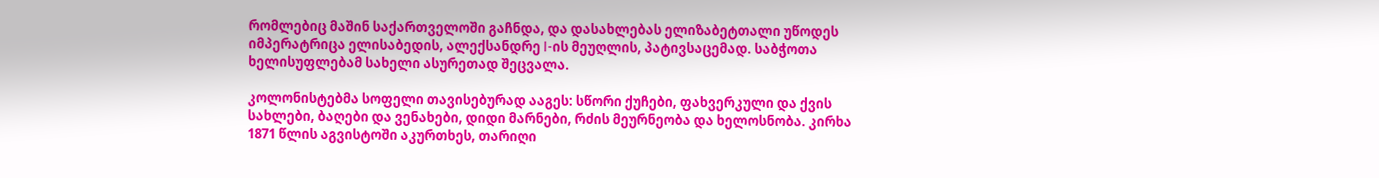რომლებიც მაშინ საქართველოში გაჩნდა, და დასახლებას ელიზაბეტთალი უწოდეს იმპერატრიცა ელისაბედის, ალექსანდრე I-ის მეუღლის, პატივსაცემად. საბჭოთა ხელისუფლებამ სახელი ასურეთად შეცვალა.

კოლონისტებმა სოფელი თავისებურად ააგეს: სწორი ქუჩები, ფახვერკული და ქვის სახლები, ბაღები და ვენახები, დიდი მარნები, რძის მეურნეობა და ხელოსნობა. კირხა 1871 წლის აგვისტოში აკურთხეს, თარიღი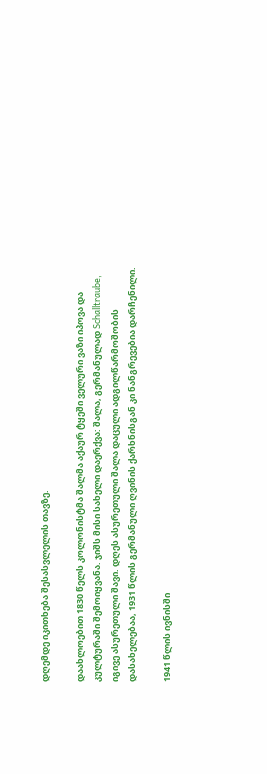დღემდე იკითხება შესასვლელის თავზე.

დაახლოებით 1830 წელს კოლონისტმა შალმა აქაურ ტყეში ველური ვაზი იპოვა და კულტურაში შემოიყვანა. ჯიშს მისი სახელი დაერქვა: შალა, გერმანულად Schalltraube, იგივე ასურეთული შავი. დღეს ასურეთული შალა დაცული ადგილწარმოშობის დასახელებაა, 1931 წლის გერმანული ღვინის ქარხნისგან კი ნანგრევებია დარჩენილი.

1941 წლის ივნისში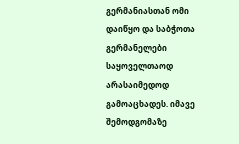გერმანიასთან ომი დაიწყო და საბჭოთა გერმანელები საყოველთაოდ არასაიმედოდ გამოაცხადეს. იმავე შემოდგომაზე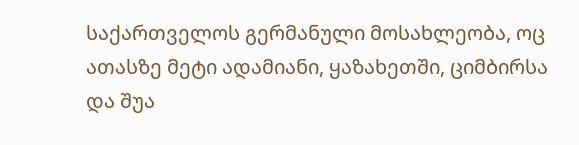საქართველოს გერმანული მოსახლეობა, ოც ათასზე მეტი ადამიანი, ყაზახეთში, ციმბირსა და შუა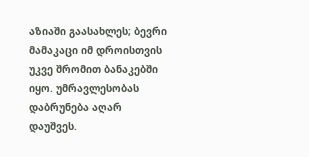აზიაში გაასახლეს; ბევრი მამაკაცი იმ დროისთვის უკვე შრომით ბანაკებში იყო. უმრავლესობას დაბრუნება აღარ დაუშვეს.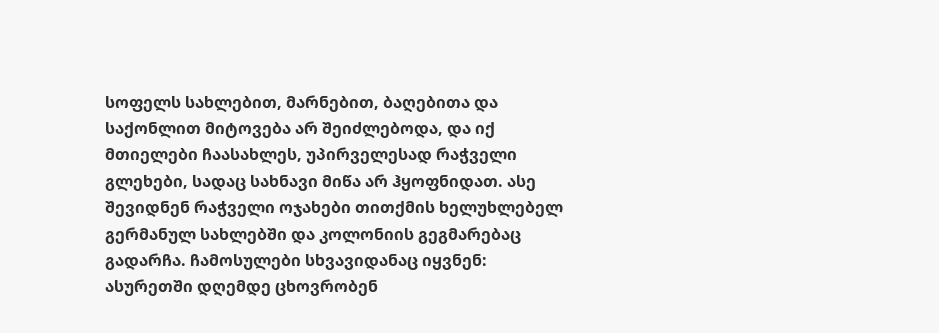სოფელს სახლებით, მარნებით, ბაღებითა და საქონლით მიტოვება არ შეიძლებოდა, და იქ მთიელები ჩაასახლეს, უპირველესად რაჭველი გლეხები, სადაც სახნავი მიწა არ ჰყოფნიდათ. ასე შევიდნენ რაჭველი ოჯახები თითქმის ხელუხლებელ გერმანულ სახლებში და კოლონიის გეგმარებაც გადარჩა. ჩამოსულები სხვავიდანაც იყვნენ: ასურეთში დღემდე ცხოვრობენ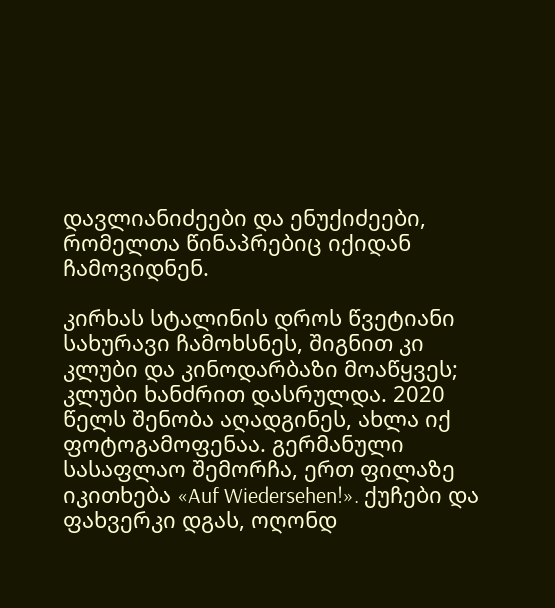დავლიანიძეები და ენუქიძეები, რომელთა წინაპრებიც იქიდან ჩამოვიდნენ.

კირხას სტალინის დროს წვეტიანი სახურავი ჩამოხსნეს, შიგნით კი კლუბი და კინოდარბაზი მოაწყვეს; კლუბი ხანძრით დასრულდა. 2020 წელს შენობა აღადგინეს, ახლა იქ ფოტოგამოფენაა. გერმანული სასაფლაო შემორჩა, ერთ ფილაზე იკითხება «Auf Wiedersehen!». ქუჩები და ფახვერკი დგას, ოღონდ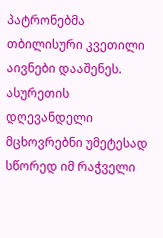პატრონებმა თბილისური კვეთილი აივნები დააშენეს. ასურეთის დღევანდელი მცხოვრებნი უმეტესად სწორედ იმ რაჭველი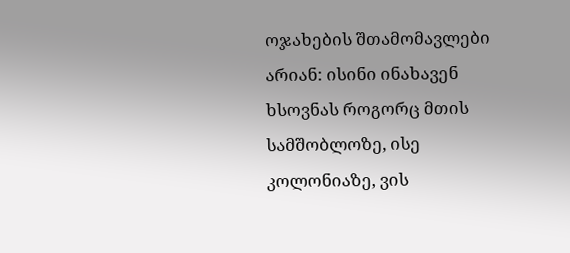ოჯახების შთამომავლები არიან: ისინი ინახავენ ხსოვნას როგორც მთის სამშობლოზე, ისე კოლონიაზე, ვის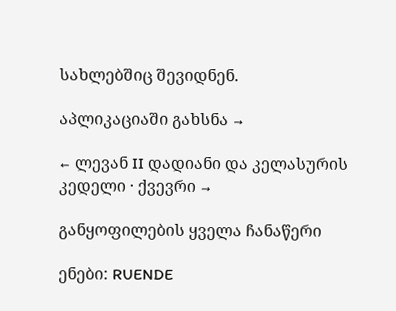სახლებშიც შევიდნენ.

აპლიკაციაში გახსნა →

← ლევან II დადიანი და კელასურის კედელი · ქვევრი →

განყოფილების ყველა ჩანაწერი

ენები: RUENDE